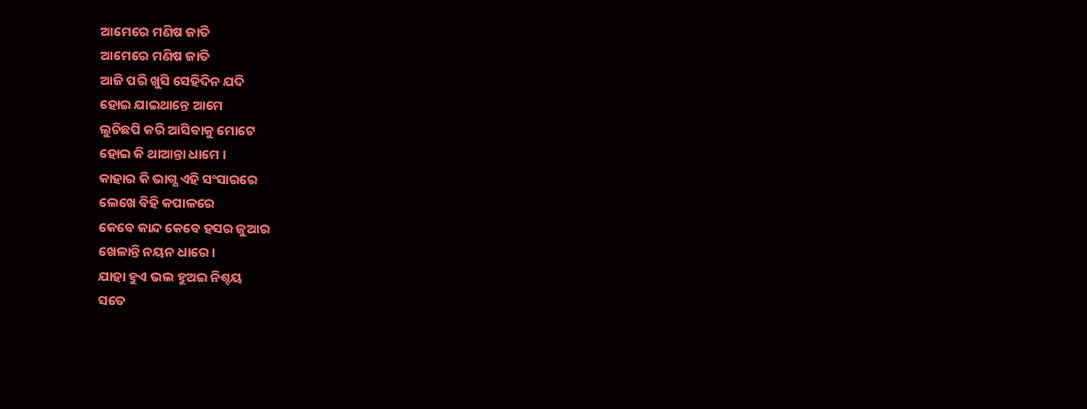ଆମେରେ ମଣିଷ ଜାତି
ଆମେରେ ମଣିଷ ଜାତି
ଆଜି ପରି ଖୁସି ସେହିଦିନ ଯଦି
ହୋଇ ଯାଇଥାନ୍ତେ ଆମେ
ଲୁଚିଛପି କରି ଆସିବାକୁ ମୋଟେ
ହୋଇ କି ଥାଆନ୍ତା ଧାମେ ।
କାହାର କି ଭାଗ୍ଯ ଏହି ସଂସାରରେ
ଲେଖେ ବିହି କପାଳରେ
କେବେ କାନ୍ଦ କେବେ ହସର ଜୁଆର
ଖେଳାନ୍ତି ନୟନ ଧାରେ।
ଯାହା ହୁଏ ଭଲ ହୁଅଇ ନିଶ୍ଚୟ
ସତେ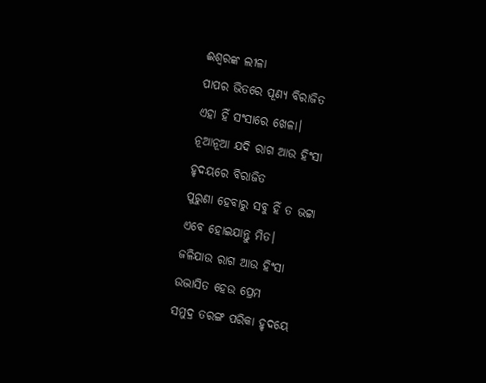ଈଶ୍ବରଙ୍କ ଲୀଳା
ପାପର ଭିତରେ ପୂଣ୍ଯ ବିରାଜିତ
ଏହା ହିଁ ସଂସାରେ ଖେଳା।
ନୂଆନୂଆ ଯଦି ରାଗ ଆଉ ହିଂସା
ହୃଦୟରେ ବିରାଜିତ
ପୁରୁଣା ହେବାରୁ ସବୁ ହିଁ ତ ଭଟ୍ଟା
ଏବେ ହୋଇଯାନ୍ତୁ ମିତ।
ଜଳିଯାଉ ରାଗ ଆଉ ହିଂସା
ଉଦ୍ଭାସିତ ହେଉ ପ୍ରେମ
ସମୁଦ୍ର ତରଙ୍ଗ ପରିକା ହୃଦୟେ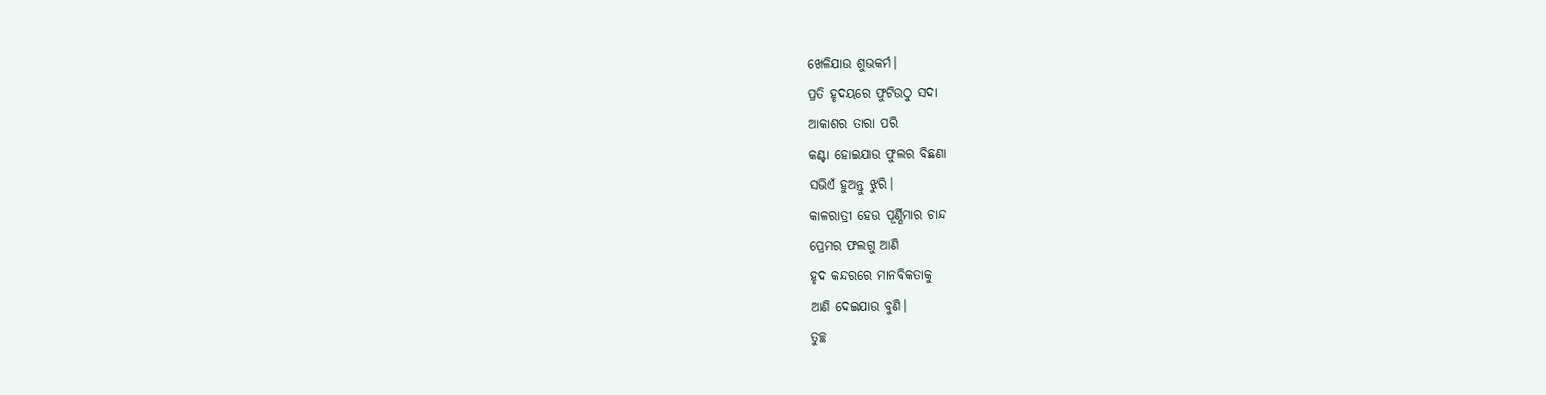ଖେଳିଯାଉ ଶୁଭକର୍ମ।
ପ୍ରତି ହୃଦୟରେ ଫୁଟିଉଠୁ ସଦା
ଆକାଶର ତାରା ପରି
କଣ୍ଟା ହୋଇଯାଉ ଫୁଲର ବିଛଣା
ସଭିଏଁ ହୁଅନ୍ତୁ ଝୁରି।
କାଳରାତ୍ରୀ ହେଉ ପୂର୍ଣ୍ଣିମାର ଚାନ୍ଦ
ପ୍ରେମର ଫଲଗୁ ଆଣି
ହୃଦ କନ୍ଦରରେ ମାନବିକତାକୁ
ଆଣି ଦେଇଯାଉ ବୁଣି।
ତୁଚ୍ଛ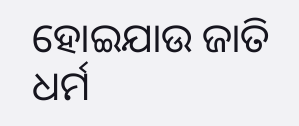ହୋଇଯାଉ ଜାତି ଧର୍ମ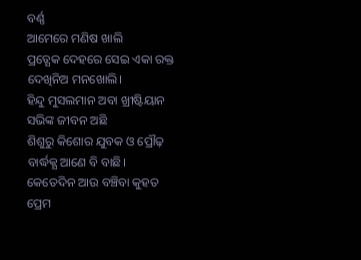ବର୍ଣ୍ଣ
ଆମେରେ ମଣିଷ ଖାଲି
ପ୍ରତ୍ଯେକ ଦେହରେ ସେଇ ଏକା ରକ୍ତ
ଦେଖିନିଅ ମନଖୋଲି।
ହିନ୍ଦୁ ମୁସଲମାନ ଅବା ଖ୍ରୀଷ୍ଟିୟାନ
ସଭିଙ୍କ ଜୀବନ ଅଛି
ଶିଶୁରୁ କିଶୋର ଯୁବକ ଓ ପ୍ରୌଢ଼
ବାର୍ଦ୍ଧକ୍ଯ ଆଣେ ବି ବାଛି।
କେତେଦିନ ଆଉ ବଞ୍ଚିବା କୁହତ
ପ୍ରେମ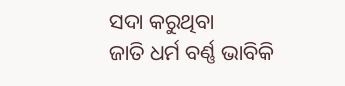ସଦା କରୁଥିବା
ଜାତି ଧର୍ମ ବର୍ଣ୍ଣ ଭାବିକି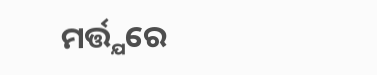ମର୍ତ୍ତ୍ଯରେ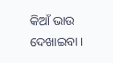କିଆଁ ଭାଉ ଦେଖାଇବା ।